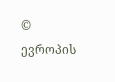© ევროპის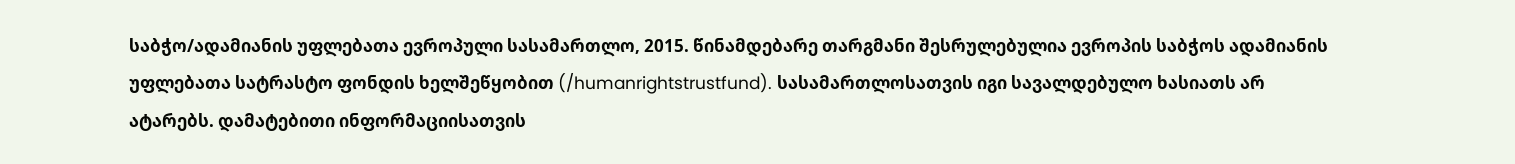საბჭო/ადამიანის უფლებათა ევროპული სასამართლო, 2015. წინამდებარე თარგმანი შესრულებულია ევროპის საბჭოს ადამიანის უფლებათა სატრასტო ფონდის ხელშეწყობით (/humanrightstrustfund). სასამართლოსათვის იგი სავალდებულო ხასიათს არ ატარებს. დამატებითი ინფორმაციისათვის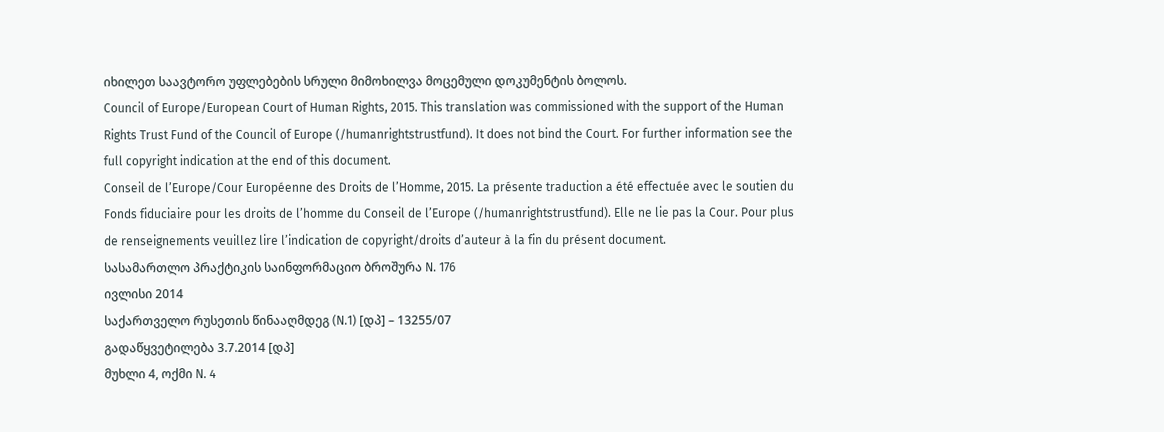იხილეთ საავტორო უფლებების სრული მიმოხილვა მოცემული დოკუმენტის ბოლოს.
Council of Europe/European Court of Human Rights, 2015. This translation was commissioned with the support of the Human Rights Trust Fund of the Council of Europe (/humanrightstrustfund). It does not bind the Court. For further information see the full copyright indication at the end of this document.
Conseil de l’Europe/Cour Européenne des Droits de l’Homme, 2015. La présente traduction a été effectuée avec le soutien du Fonds fiduciaire pour les droits de l’homme du Conseil de l’Europe (/humanrightstrustfund). Elle ne lie pas la Cour. Pour plus de renseignements veuillez lire l’indication de copyright/droits d’auteur à la fin du présent document.
სასამართლო პრაქტიკის საინფორმაციო ბროშურა N. 176
ივლისი 2014
საქართველო რუსეთის წინააღმდეგ (N.1) [დპ] – 13255/07
გადაწყვეტილება 3.7.2014 [დპ]
მუხლი 4, ოქმი N. 4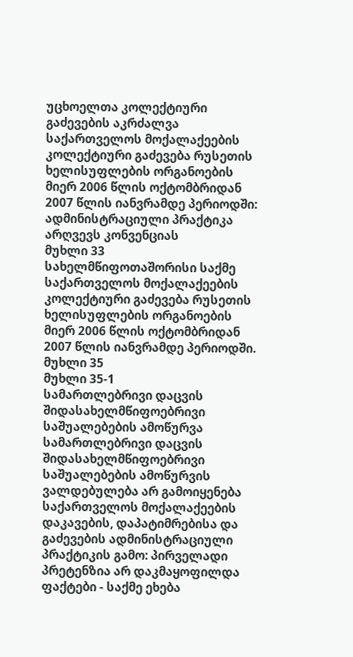უცხოელთა კოლექტიური გაძევების აკრძალვა
საქართველოს მოქალაქეების კოლექტიური გაძევება რუსეთის ხელისუფლების ორგანოების მიერ 2006 წლის ოქტომბრიდან 2007 წლის იანვრამდე პერიოდში: ადმინისტრაციული პრაქტიკა არღვევს კონვენციას
მუხლი 33
სახელმწიფოთაშორისი საქმე
საქართველოს მოქალაქეების კოლექტიური გაძევება რუსეთის ხელისუფლების ორგანოების მიერ 2006 წლის ოქტომბრიდან 2007 წლის იანვრამდე პერიოდში.
მუხლი 35
მუხლი 35-1
სამართლებრივი დაცვის შიდასახელმწიფოებრივი საშუალებების ამოწურვა
სამართლებრივი დაცვის შიდასახელმწიფოებრივი საშუალებების ამოწურვის ვალდებულება არ გამოიყენება საქართველოს მოქალაქეების დაკავების, დაპატიმრებისა და გაძევების ადმინისტრაციული პრაქტიკის გამო: პირველადი პრეტენზია არ დაკმაყოფილდა
ფაქტები - საქმე ეხება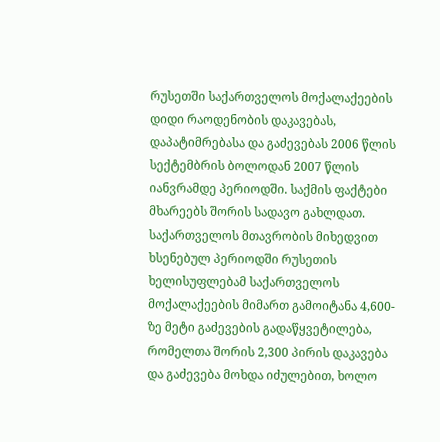რუსეთში საქართველოს მოქალაქეების დიდი რაოდენობის დაკავებას, დაპატიმრებასა და გაძევებას 2006 წლის სექტემბრის ბოლოდან 2007 წლის იანვრამდე პერიოდში. საქმის ფაქტები მხარეებს შორის სადავო გახლდათ.
საქართველოს მთავრობის მიხედვით ხსენებულ პერიოდში რუსეთის ხელისუფლებამ საქართველოს მოქალაქეების მიმართ გამოიტანა 4,600-ზე მეტი გაძევების გადაწყვეტილება, რომელთა შორის 2,300 პირის დაკავება და გაძევება მოხდა იძულებით, ხოლო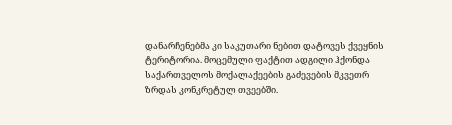დანარჩენებმა კი საკუთარი ნებით დატოვეს ქვეყნის ტერიტორია. მოცემული ფაქტით ადგილი ჰქონდა საქართველოს მოქალაქეების გაძევების მკვეთრ ზრდას კონკრეტულ თვეებში.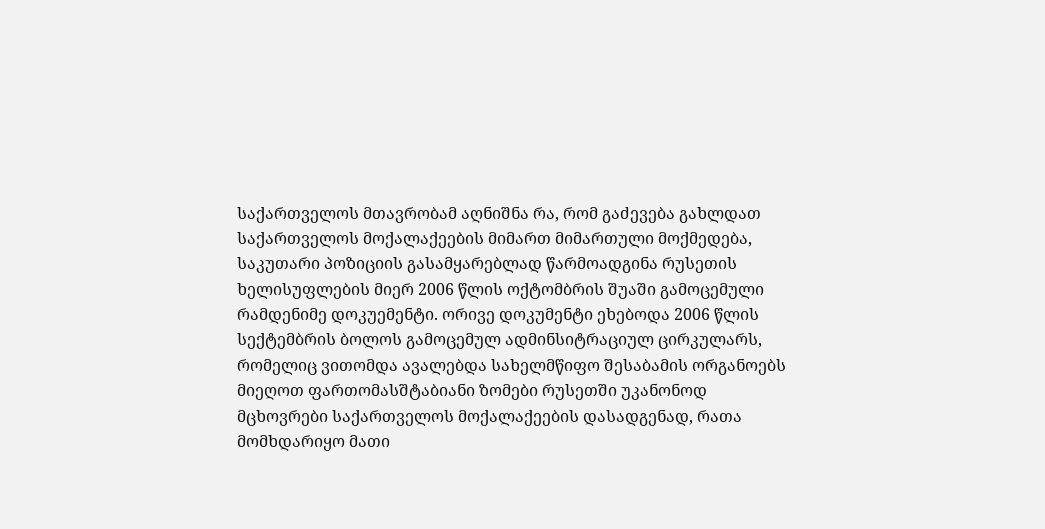საქართველოს მთავრობამ აღნიშნა რა, რომ გაძევება გახლდათ საქართველოს მოქალაქეების მიმართ მიმართული მოქმედება, საკუთარი პოზიციის გასამყარებლად წარმოადგინა რუსეთის ხელისუფლების მიერ 2006 წლის ოქტომბრის შუაში გამოცემული რამდენიმე დოკუემენტი. ორივე დოკუმენტი ეხებოდა 2006 წლის სექტემბრის ბოლოს გამოცემულ ადმინსიტრაციულ ცირკულარს, რომელიც ვითომდა ავალებდა სახელმწიფო შესაბამის ორგანოებს მიეღოთ ფართომასშტაბიანი ზომები რუსეთში უკანონოდ მცხოვრები საქართველოს მოქალაქეების დასადგენად, რათა მომხდარიყო მათი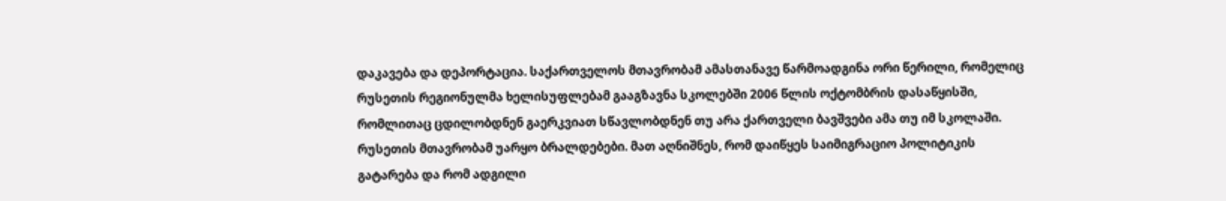დაკავება და დეპორტაცია. საქართველოს მთავრობამ ამასთანავე წარმოადგინა ორი წერილი, რომელიც რუსეთის რეგიონულმა ხელისუფლებამ გააგზავნა სკოლებში 2006 წლის ოქტომბრის დასაწყისში, რომლითაც ცდილობდნენ გაერკვიათ სწავლობდნენ თუ არა ქართველი ბავშვები ამა თუ იმ სკოლაში.
რუსეთის მთავრობამ უარყო ბრალდებები. მათ აღნიშნეს, რომ დაიწყეს საიმიგრაციო პოლიტიკის გატარება და რომ ადგილი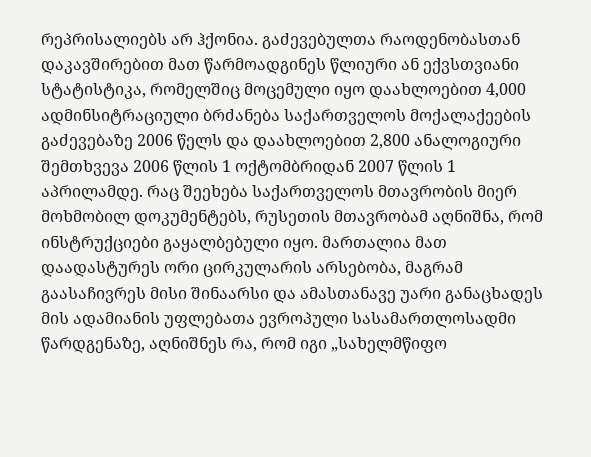რეპრისალიებს არ ჰქონია. გაძევებულთა რაოდენობასთან დაკავშირებით მათ წარმოადგინეს წლიური ან ექვსთვიანი სტატისტიკა, რომელშიც მოცემული იყო დაახლოებით 4,000 ადმინსიტრაციული ბრძანება საქართველოს მოქალაქეების გაძევებაზე 2006 წელს და დაახლოებით 2,800 ანალოგიური შემთხვევა 2006 წლის 1 ოქტომბრიდან 2007 წლის 1 აპრილამდე. რაც შეეხება საქართველოს მთავრობის მიერ მოხმობილ დოკუმენტებს, რუსეთის მთავრობამ აღნიშნა, რომ ინსტრუქციები გაყალბებული იყო. მართალია მათ დაადასტურეს ორი ცირკულარის არსებობა, მაგრამ გაასაჩივრეს მისი შინაარსი და ამასთანავე უარი განაცხადეს მის ადამიანის უფლებათა ევროპული სასამართლოსადმი წარდგენაზე, აღნიშნეს რა, რომ იგი „სახელმწიფო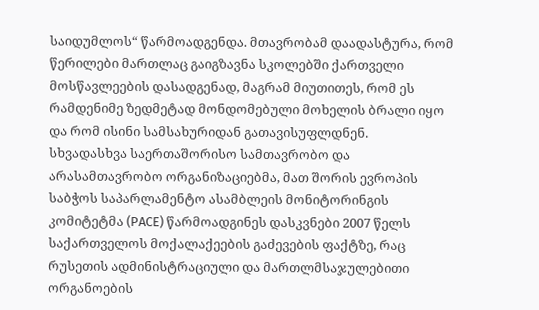საიდუმლოს“ წარმოადგენდა. მთავრობამ დაადასტურა, რომ წერილები მართლაც გაიგზავნა სკოლებში ქართველი მოსწავლეების დასადგენად, მაგრამ მიუთითეს, რომ ეს რამდენიმე ზედმეტად მონდომებული მოხელის ბრალი იყო და რომ ისინი სამსახურიდან გათავისუფლდნენ.
სხვადასხვა საერთაშორისო სამთავრობო და არასამთავრობო ორგანიზაციებმა, მათ შორის ევროპის საბჭოს საპარლამენტო ასამბლეის მონიტორინგის კომიტეტმა (PACE) წარმოადგინეს დასკვნები 2007 წელს საქართველოს მოქალაქეების გაძევების ფაქტზე, რაც რუსეთის ადმინისტრაციული და მართლმსაჯულებითი ორგანოების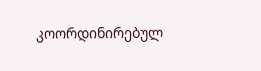კოორდინირებულ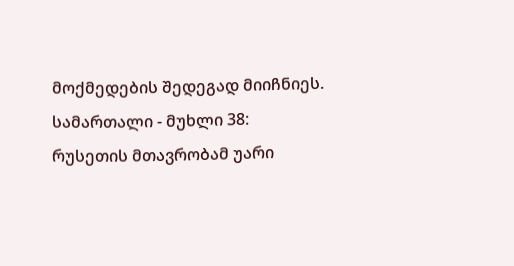მოქმედების შედეგად მიიჩნიეს.
სამართალი - მუხლი 38: რუსეთის მთავრობამ უარი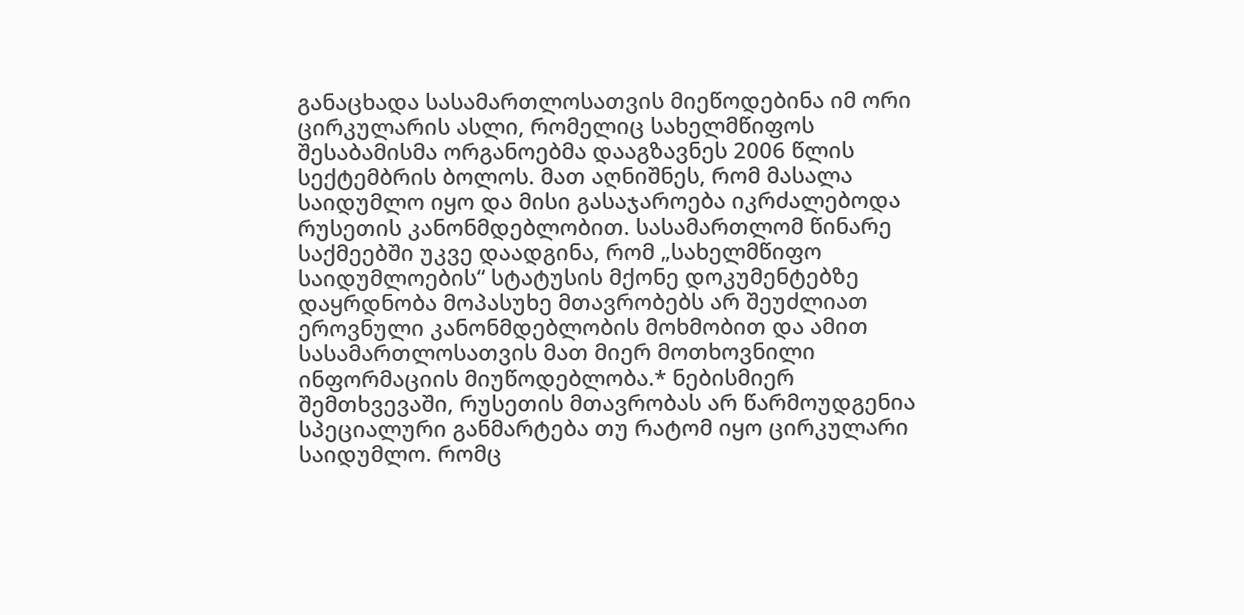განაცხადა სასამართლოსათვის მიეწოდებინა იმ ორი ცირკულარის ასლი, რომელიც სახელმწიფოს შესაბამისმა ორგანოებმა დააგზავნეს 2006 წლის სექტემბრის ბოლოს. მათ აღნიშნეს, რომ მასალა საიდუმლო იყო და მისი გასაჯაროება იკრძალებოდა რუსეთის კანონმდებლობით. სასამართლომ წინარე საქმეებში უკვე დაადგინა, რომ „სახელმწიფო საიდუმლოების“ სტატუსის მქონე დოკუმენტებზე დაყრდნობა მოპასუხე მთავრობებს არ შეუძლიათ ეროვნული კანონმდებლობის მოხმობით და ამით სასამართლოსათვის მათ მიერ მოთხოვნილი ინფორმაციის მიუწოდებლობა.* ნებისმიერ შემთხვევაში, რუსეთის მთავრობას არ წარმოუდგენია სპეციალური განმარტება თუ რატომ იყო ცირკულარი საიდუმლო. რომც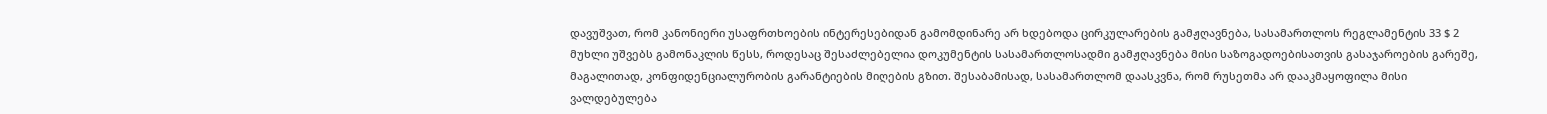დავუშვათ, რომ კანონიერი უსაფრთხოების ინტერესებიდან გამომდინარე არ ხდებოდა ცირკულარების გამჟღავნება, სასამართლოს რეგლამენტის 33 $ 2 მუხლი უშვებს გამონაკლის წესს, როდესაც შესაძლებელია დოკუმენტის სასამართლოსადმი გამჟღავნება მისი საზოგადოებისათვის გასაჯაროების გარეშე, მაგალითად, კონფიდენციალურობის გარანტიების მიღების გზით. შესაბამისად, სასამართლომ დაასკვნა, რომ რუსეთმა არ დააკმაყოფილა მისი ვალდებულება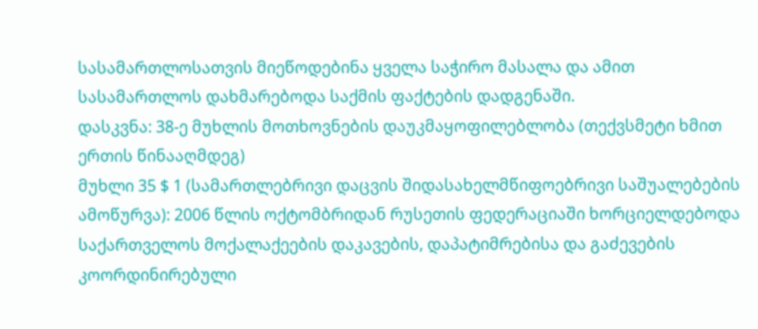სასამართლოსათვის მიეწოდებინა ყველა საჭირო მასალა და ამით სასამართლოს დახმარებოდა საქმის ფაქტების დადგენაში.
დასკვნა: 38-ე მუხლის მოთხოვნების დაუკმაყოფილებლობა (თექვსმეტი ხმით ერთის წინააღმდეგ)
მუხლი 35 $ 1 (სამართლებრივი დაცვის შიდასახელმწიფოებრივი საშუალებების ამოწურვა): 2006 წლის ოქტომბრიდან რუსეთის ფედერაციაში ხორციელდებოდა საქართველოს მოქალაქეების დაკავების, დაპატიმრებისა და გაძევების კოორდინირებული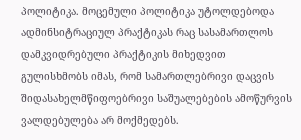პოლიტიკა. მოცემული პოლიტიკა უტოლდებოდა ადმინსიტრაციულ პრაქტიკას რაც სასამართლოს დამკვიდრებული პრაქტიკის მიხედვით გულისხმობს იმას, რომ სამართლებრივი დაცვის შიდასახელმწიფოებრივი საშუალებების ამოწურვის ვალდებულება არ მოქმედებს.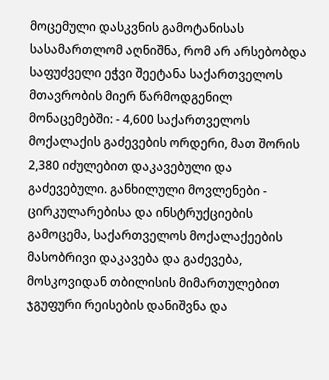მოცემული დასკვნის გამოტანისას სასამართლომ აღნიშნა, რომ არ არსებობდა საფუძველი ეჭვი შეეტანა საქართველოს მთავრობის მიერ წარმოდგენილ მონაცემებში: - 4,600 საქართველოს მოქალაქის გაძევების ორდერი, მათ შორის 2,380 იძულებით დაკავებული და გაძევებული. განხილული მოვლენები - ცირკულარებისა და ინსტრუქციების გამოცემა, საქართველოს მოქალაქეების მასობრივი დაკავება და გაძევება, მოსკოვიდან თბილისის მიმართულებით ჯგუფური რეისების დანიშვნა და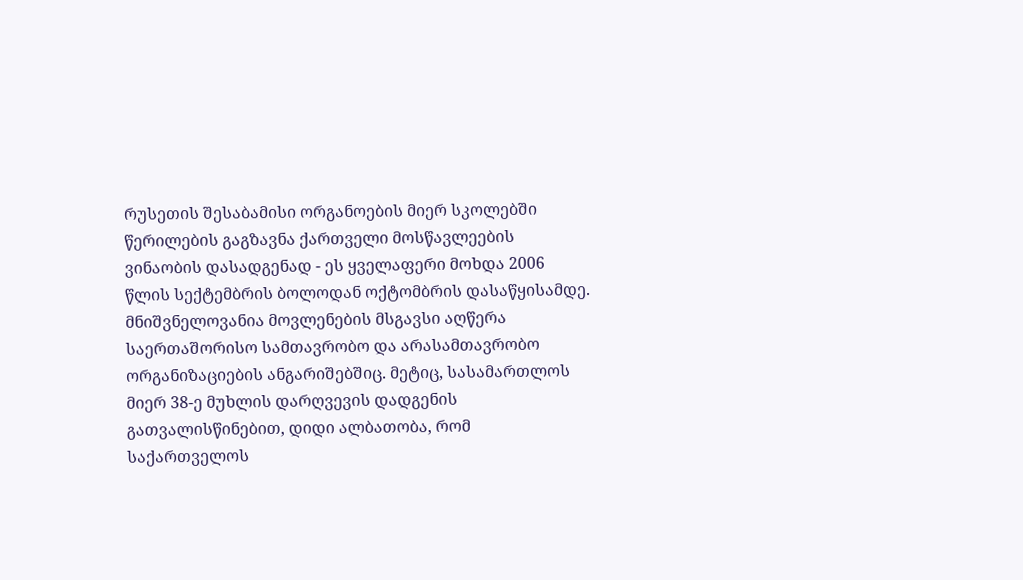რუსეთის შესაბამისი ორგანოების მიერ სკოლებში წერილების გაგზავნა ქართველი მოსწავლეების ვინაობის დასადგენად - ეს ყველაფერი მოხდა 2006 წლის სექტემბრის ბოლოდან ოქტომბრის დასაწყისამდე.
მნიშვნელოვანია მოვლენების მსგავსი აღწერა საერთაშორისო სამთავრობო და არასამთავრობო ორგანიზაციების ანგარიშებშიც. მეტიც, სასამართლოს მიერ 38-ე მუხლის დარღვევის დადგენის გათვალისწინებით, დიდი ალბათობა, რომ საქართველოს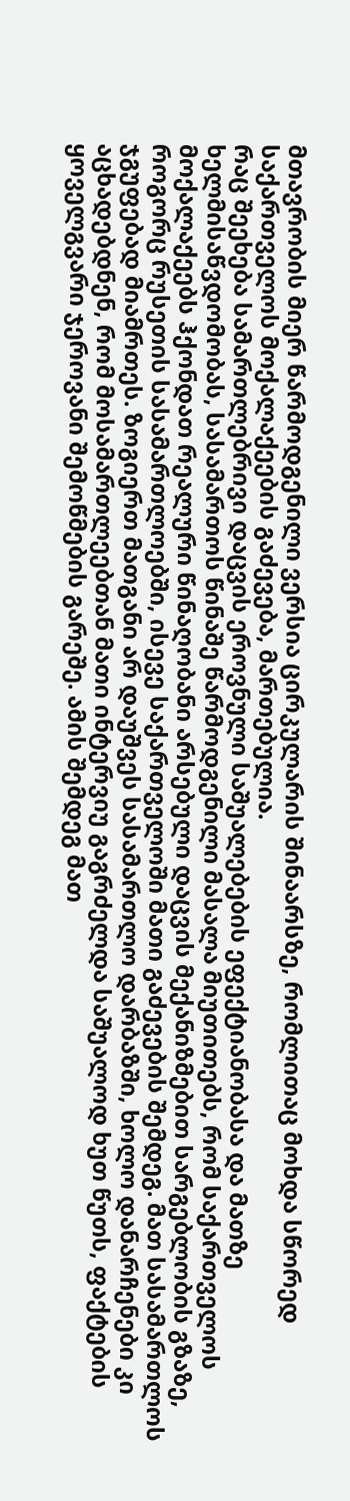მთავრობის მიერ წარმოდგენილი ვერსია ცირკულარის შინაარსზე, რომლითაც მოხდა სწორედ საქართველოს მოქალაქეების გაძევება, მართებულია.
რაც შეეხება სამართლებრივი დაცვის ეროვნული საშუალებების ეფექტიანობასა და მათზე ხელმისაწვდომობას, სასამართოს წინაშე წარმოდგენილი მასალა მიუთითებს, რომ საქართველოს მოქალაქეებს ჰქონდათ რეალური წინაღობანი არსებული დაცვის მექანიზმებით სარგებლობის გზაზე, როგორც რუსეთის სასამართლოებში, ისევე საქართველოში მათი გაძევების შემდეგ. მათ სასამართლოს ჯგუფებად მიამრთეს. ზოგიერთ მათგანი არ დაუშვეს სასამართლო დარბაზში, ხოლო დანარჩენები კი აცხადებდნენ, რომ მოსამართლეებთან მათი ინტერვიუ გაგრძელდა საშუალოდ ხუთ წუთს, ფაქტების ყოველგვარი ჯეროვანი შემოწმების გარეშე. ამის შემდეგ მათ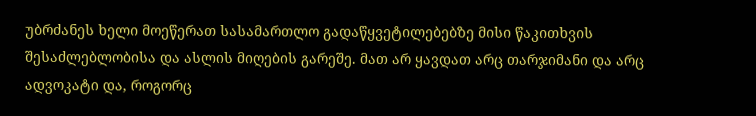უბრძანეს ხელი მოეწერათ სასამართლო გადაწყვეტილებებზე მისი წაკითხვის შესაძლებლობისა და ასლის მიღების გარეშე. მათ არ ყავდათ არც თარჯიმანი და არც ადვოკატი და, როგორც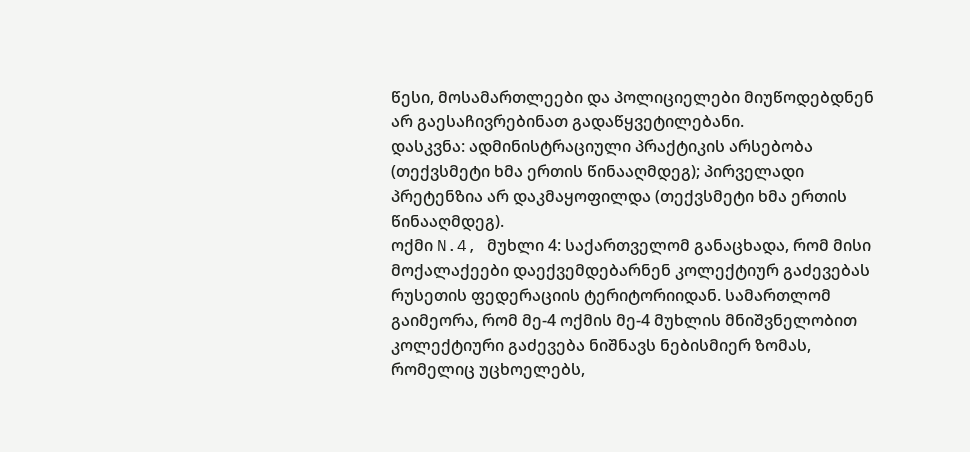წესი, მოსამართლეები და პოლიციელები მიუწოდებდნენ არ გაესაჩივრებინათ გადაწყვეტილებანი.
დასკვნა: ადმინისტრაციული პრაქტიკის არსებობა (თექვსმეტი ხმა ერთის წინააღმდეგ); პირველადი პრეტენზია არ დაკმაყოფილდა (თექვსმეტი ხმა ერთის წინააღმდეგ).
ოქმი N.4, მუხლი 4: საქართველომ განაცხადა, რომ მისი მოქალაქეები დაექვემდებარნენ კოლექტიურ გაძევებას რუსეთის ფედერაციის ტერიტორიიდან. სამართლომ გაიმეორა, რომ მე-4 ოქმის მე-4 მუხლის მნიშვნელობით კოლექტიური გაძევება ნიშნავს ნებისმიერ ზომას, რომელიც უცხოელებს,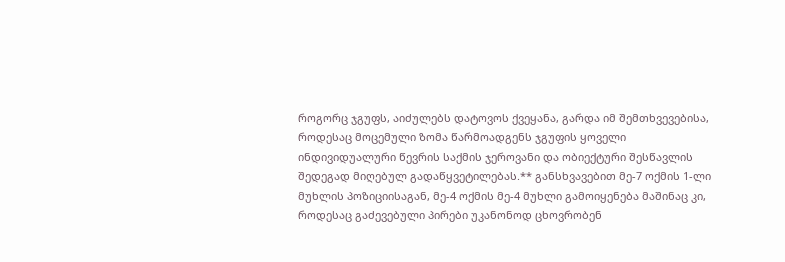როგორც ჯგუფს, აიძულებს დატოვოს ქვეყანა, გარდა იმ შემთხვევებისა, როდესაც მოცემული ზომა წარმოადგენს ჯგუფის ყოველი ინდივიდუალური წევრის საქმის ჯეროვანი და ობიექტური შესწავლის შედეგად მიღებულ გადაწყვეტილებას.** განსხვავებით მე-7 ოქმის 1-ლი მუხლის პოზიციისაგან, მე-4 ოქმის მე-4 მუხლი გამოიყენება მაშინაც კი, როდესაც გაძევებული პირები უკანონოდ ცხოვრობენ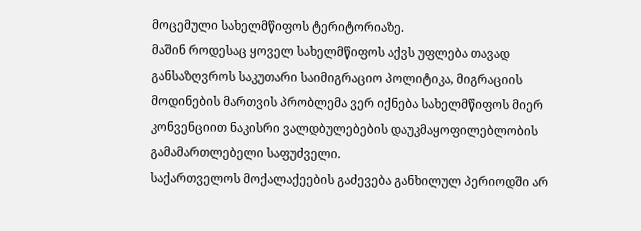მოცემული სახელმწიფოს ტერიტორიაზე.
მაშინ როდესაც ყოველ სახელმწიფოს აქვს უფლება თავად განსაზღვროს საკუთარი საიმიგრაციო პოლიტიკა, მიგრაციის მოდინების მართვის პრობლემა ვერ იქნება სახელმწიფოს მიერ კონვენციით ნაკისრი ვალდბულებების დაუკმაყოფილებლობის გამამართლებელი საფუძველი.
საქართველოს მოქალაქეების გაძევება განხილულ პერიოდში არ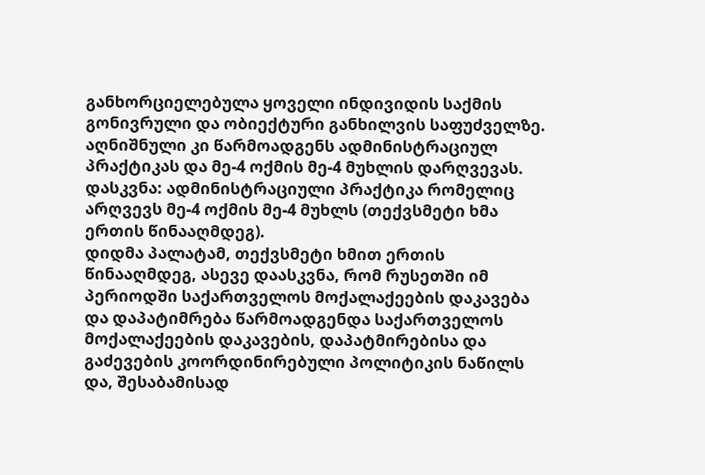განხორციელებულა ყოველი ინდივიდის საქმის გონივრული და ობიექტური განხილვის საფუძველზე. აღნიშნული კი წარმოადგენს ადმინისტრაციულ პრაქტიკას და მე-4 ოქმის მე-4 მუხლის დარღვევას.
დასკვნა: ადმინისტრაციული პრაქტიკა რომელიც არღვევს მე-4 ოქმის მე-4 მუხლს (თექვსმეტი ხმა ერთის წინააღმდეგ).
დიდმა პალატამ, თექვსმეტი ხმით ერთის წინააღმდეგ, ასევე დაასკვნა, რომ რუსეთში იმ პერიოდში საქართველოს მოქალაქეების დაკავება და დაპატიმრება წარმოადგენდა საქართველოს მოქალაქეების დაკავების, დაპატმირებისა და გაძევების კოორდინირებული პოლიტიკის ნაწილს და, შესაბამისად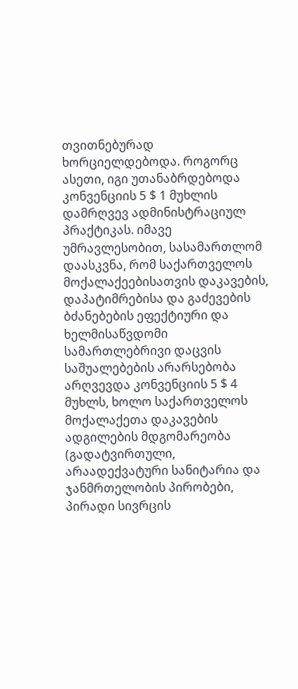თვითნებურად ხორციელდებოდა. როგორც ასეთი, იგი უთანაბრდებოდა კონვენციის 5 $ 1 მუხლის დამრღვევ ადმინისტრაციულ პრაქტიკას. იმავე უმრავლესობით, სასამართლომ დაასკვნა, რომ საქართველოს მოქალაქეებისათვის დაკავების, დაპატიმრებისა და გაძევების ბძანებების ეფექტიური და ხელმისაწვდომი სამართლებრივი დაცვის საშუალებების არარსებობა არღვევდა კონვენციის 5 $ 4 მუხლს, ხოლო საქართველოს მოქალაქეთა დაკავების ადგილების მდგომარეობა (გადატვირთული, არაადექვატური სანიტარია და ჯანმრთელობის პირობები, პირადი სივრცის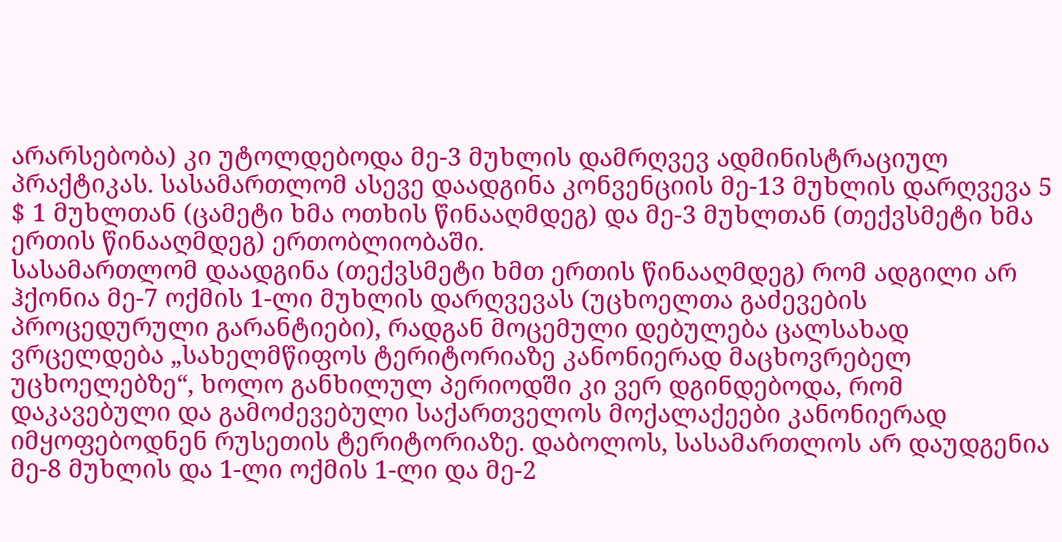არარსებობა) კი უტოლდებოდა მე-3 მუხლის დამრღვევ ადმინისტრაციულ პრაქტიკას. სასამართლომ ასევე დაადგინა კონვენციის მე-13 მუხლის დარღვევა 5 $ 1 მუხლთან (ცამეტი ხმა ოთხის წინააღმდეგ) და მე-3 მუხლთან (თექვსმეტი ხმა ერთის წინააღმდეგ) ერთობლიობაში.
სასამართლომ დაადგინა (თექვსმეტი ხმთ ერთის წინააღმდეგ) რომ ადგილი არ ჰქონია მე-7 ოქმის 1-ლი მუხლის დარღვევას (უცხოელთა გაძევების პროცედურული გარანტიები), რადგან მოცემული დებულება ცალსახად ვრცელდება „სახელმწიფოს ტერიტორიაზე კანონიერად მაცხოვრებელ უცხოელებზე“, ხოლო განხილულ პერიოდში კი ვერ დგინდებოდა, რომ დაკავებული და გამოძევებული საქართველოს მოქალაქეები კანონიერად იმყოფებოდნენ რუსეთის ტერიტორიაზე. დაბოლოს, სასამართლოს არ დაუდგენია მე-8 მუხლის და 1-ლი ოქმის 1-ლი და მე-2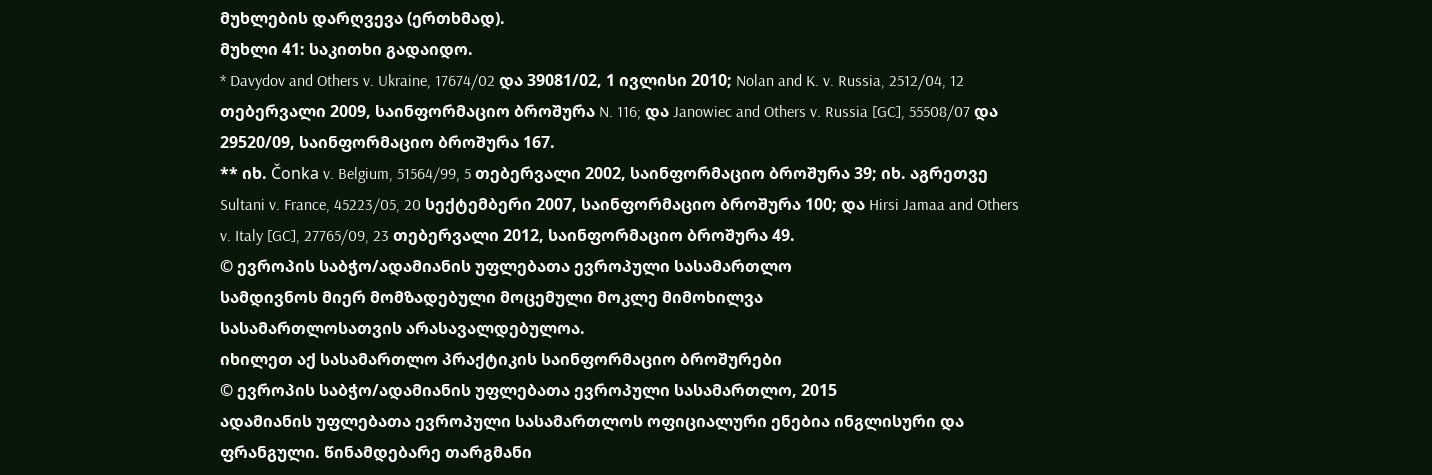მუხლების დარღვევა (ერთხმად).
მუხლი 41: საკითხი გადაიდო.
* Davydov and Others v. Ukraine, 17674/02 და 39081/02, 1 ივლისი 2010; Nolan and K. v. Russia, 2512/04, 12 თებერვალი 2009, საინფორმაციო ბროშურა N. 116; და Janowiec and Others v. Russia [GC], 55508/07 და 29520/09, საინფორმაციო ბროშურა 167.
** იხ. Čonka v. Belgium, 51564/99, 5 თებერვალი 2002, საინფორმაციო ბროშურა 39; იხ. აგრეთვე Sultani v. France, 45223/05, 20 სექტემბერი 2007, საინფორმაციო ბროშურა 100; და Hirsi Jamaa and Others v. Italy [GC], 27765/09, 23 თებერვალი 2012, საინფორმაციო ბროშურა 49.
© ევროპის საბჭო/ადამიანის უფლებათა ევროპული სასამართლო
სამდივნოს მიერ მომზადებული მოცემული მოკლე მიმოხილვა
სასამართლოსათვის არასავალდებულოა.
იხილეთ აქ სასამართლო პრაქტიკის საინფორმაციო ბროშურები
© ევროპის საბჭო/ადამიანის უფლებათა ევროპული სასამართლო, 2015
ადამიანის უფლებათა ევროპული სასამართლოს ოფიციალური ენებია ინგლისური და ფრანგული. წინამდებარე თარგმანი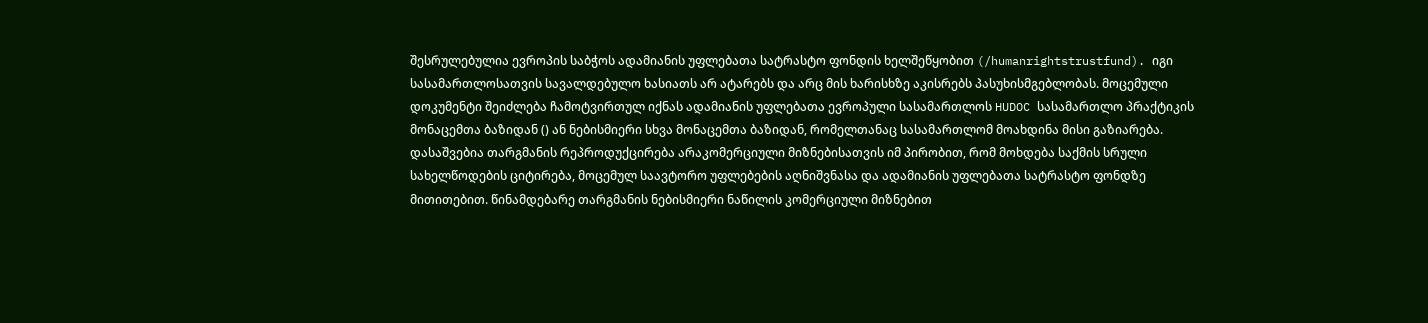შესრულებულია ევროპის საბჭოს ადამიანის უფლებათა სატრასტო ფონდის ხელშეწყობით (/humanrightstrustfund). იგი სასამართლოსათვის სავალდებულო ხასიათს არ ატარებს და არც მის ხარისხზე აკისრებს პასუხისმგებლობას. მოცემული დოკუმენტი შეიძლება ჩამოტვირთულ იქნას ადამიანის უფლებათა ევროპული სასამართლოს HUDOC სასამართლო პრაქტიკის მონაცემთა ბაზიდან () ან ნებისმიერი სხვა მონაცემთა ბაზიდან, რომელთანაც სასამართლომ მოახდინა მისი გაზიარება. დასაშვებია თარგმანის რეპროდუქცირება არაკომერციული მიზნებისათვის იმ პირობით, რომ მოხდება საქმის სრული სახელწოდების ციტირება, მოცემულ საავტორო უფლებების აღნიშვნასა და ადამიანის უფლებათა სატრასტო ფონდზე მითითებით. წინამდებარე თარგმანის ნებისმიერი ნაწილის კომერციული მიზნებით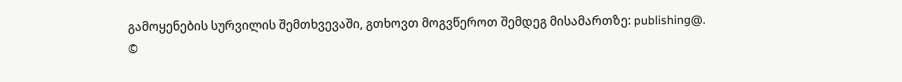გამოყენების სურვილის შემთხვევაში, გთხოვთ მოგვწეროთ შემდეგ მისამართზე: publishing@.
©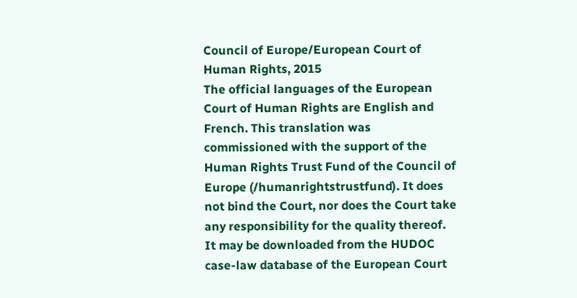Council of Europe/European Court of Human Rights, 2015
The official languages of the European Court of Human Rights are English and French. This translation was commissioned with the support of the Human Rights Trust Fund of the Council of Europe (/humanrightstrustfund). It does not bind the Court, nor does the Court take any responsibility for the quality thereof. It may be downloaded from the HUDOC case-law database of the European Court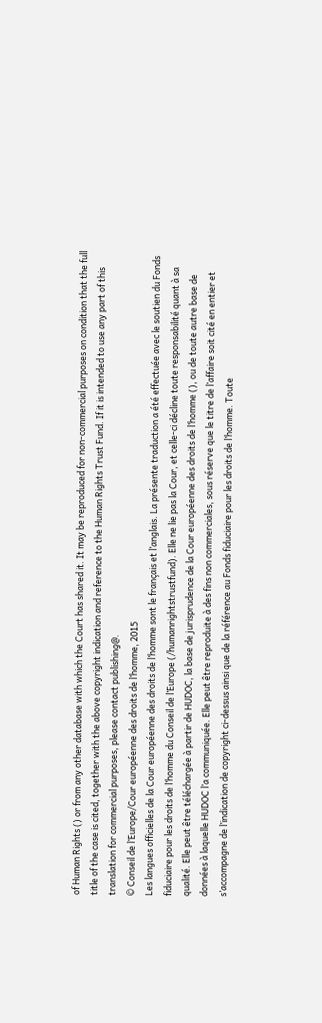of Human Rights () or from any other database with which the Court has shared it. It may be reproduced for non-commercial purposes on condition that the full title of the case is cited, together with the above copyright indication and reference to the Human Rights Trust Fund. If it is intended to use any part of this translation for commercial purposes, please contact publishing@.
© Conseil de l’Europe/Cour européenne des droits de l’homme, 2015
Les langues officielles de la Cour européenne des droits de l’homme sont le français et l’anglais. La présente traduction a été effectuée avec le soutien du Fonds fiduciaire pour les droits de l’homme du Conseil de l’Europe (/humanrightstrustfund). Elle ne lie pas la Cour, et celle-ci décline toute responsabilité quant à sa qualité. Elle peut être téléchargée à partir de HUDOC, la base de jurisprudence de la Cour européenne des droits de l’homme (), ou de toute autre base de données à laquelle HUDOC l’a communiquée. Elle peut être reproduite à des fins non commerciales, sous réserve que le titre de l’affaire soit cité en entier et s’accompagne de l’indication de copyright ci-dessus ainsi que de la référence au Fonds fiduciaire pour les droits de l’homme. Toute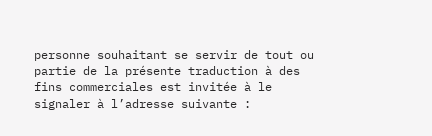personne souhaitant se servir de tout ou partie de la présente traduction à des fins commerciales est invitée à le signaler à l’adresse suivante :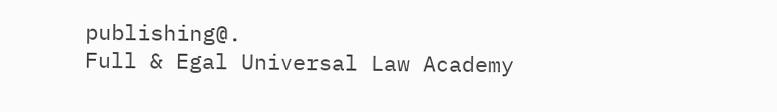publishing@.
Full & Egal Universal Law Academy